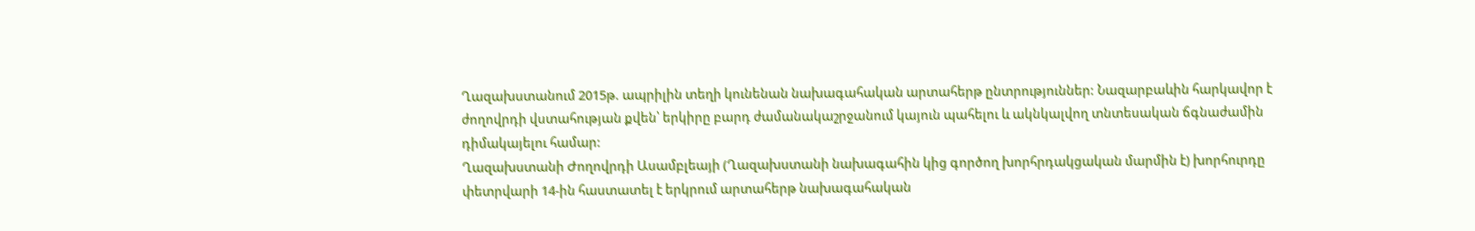Ղազախստանում 2015թ. ապրիլին տեղի կունենան նախագահական արտահերթ ընտրություններ: Նազարբաևին հարկավոր է ժողովրդի վստահության քվեն՝ երկիրը բարդ ժամանակաշրջանում կայուն պահելու և ակնկալվող տնտեսական ճգնաժամին դիմակայելու համար:
Ղազախստանի Ժողովրդի Ասամբլեայի (Ղազախստանի նախագահին կից գործող խորհրդակցական մարմին է) խորհուրդը փետրվարի 14-ին հաստատել է երկրում արտահերթ նախագահական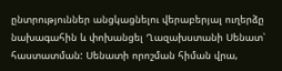ընտրություններ անցկացնելու վերաբերյալ ուղերձը նախագահին և փոխանցել Ղազախստանի Սենատ՝ հաստատման: Սենատի որոշման հիման վրա,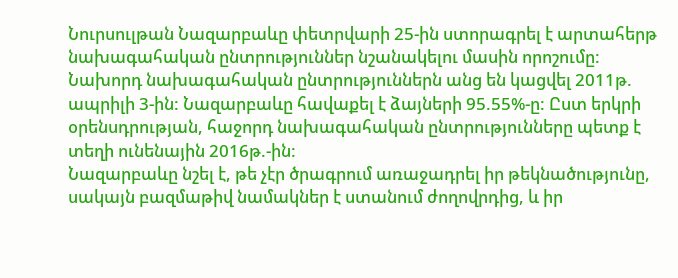Նուրսուլթան Նազարբաևը փետրվարի 25-ին ստորագրել է արտահերթ նախագահական ընտրություններ նշանակելու մասին որոշումը:
Նախորդ նախագահական ընտրություններն անց են կացվել 2011թ. ապրիլի 3-ին: Նազարբաևը հավաքել է ձայների 95.55%-ը: Ըստ երկրի օրենսդրության, հաջորդ նախագահական ընտրությունները պետք է տեղի ունենային 2016թ.-ին:
Նազարբաևը նշել է, թե չէր ծրագրում առաջադրել իր թեկնածությունը, սակայն բազմաթիվ նամակներ է ստանում ժողովրդից, և իր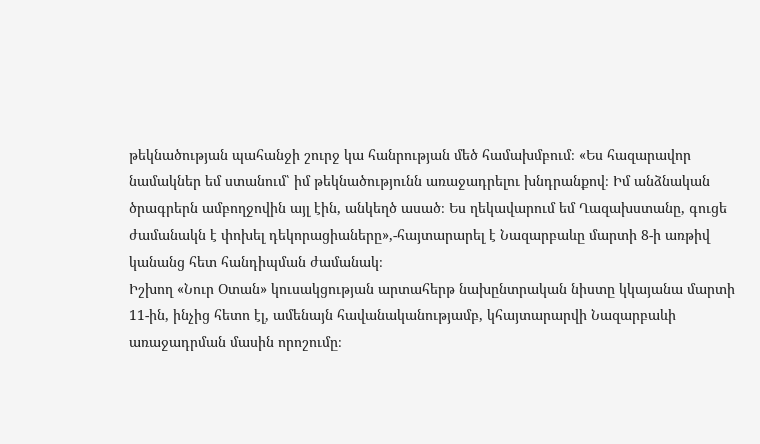թեկնածության պահանջի շուրջ կա հանրության մեծ համախմբում։ «Ես հազարավոր նամակներ եմ ստանում՝ իմ թեկնածությունն առաջադրելու խնդրանքով։ Իմ անձնական ծրագրերն ամբողջովին այլ էին, անկեղծ ասած։ Ես ղեկավարում եմ Ղազախստանը, գուցե ժամանակն է փոխել դեկորացիաները»,-հայտարարել է Նազարբաևը մարտի 8-ի առթիվ կանանց հետ հանդիպման ժամանակ։
Իշխող «Նուր Օտան» կուսակցության արտահերթ նախընտրական նիստը կկայանա մարտի 11-ին, ինչից հետո էլ, ամենայն հավանականությամբ, կհայտարարվի Նազարբաևի առաջադրման մասին որոշումը։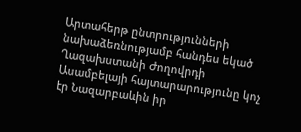Արտահերթ ընտրությունների նախաձեռնությամբ հանդես եկած Ղազախստանի Ժողովրդի Ասամբելայի հայտարարությունը կոչ էր Նազարբաևին իր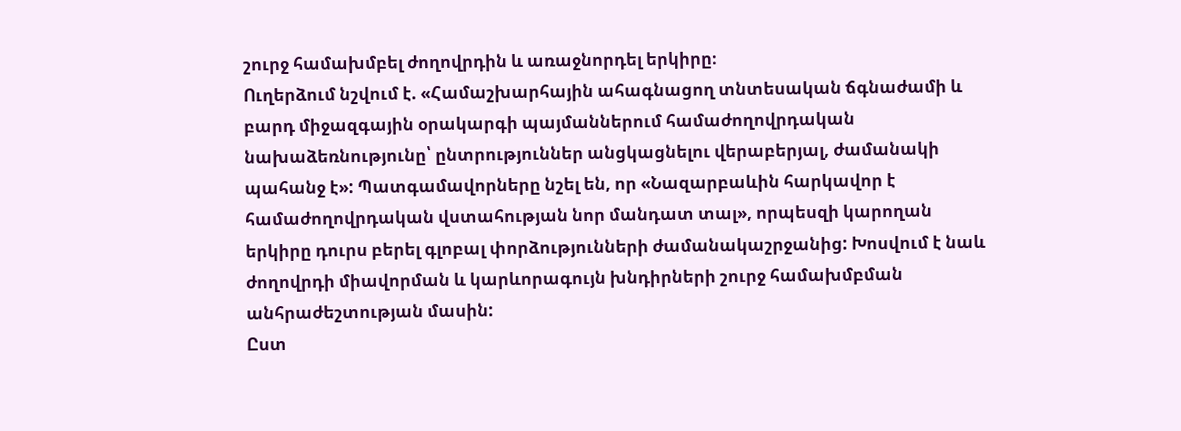շուրջ համախմբել ժողովրդին և առաջնորդել երկիրը։
Ուղերձում նշվում է. «Համաշխարհային ահագնացող տնտեսական ճգնաժամի և բարդ միջազգային օրակարգի պայմաններում համաժողովրդական նախաձեռնությունը՝ ընտրություններ անցկացնելու վերաբերյալ, ժամանակի պահանջ է»: Պատգամավորները նշել են, որ «Նազարբաևին հարկավոր է համաժողովրդական վստահության նոր մանդատ տալ», որպեսզի կարողան երկիրը դուրս բերել գլոբալ փորձությունների ժամանակաշրջանից: Խոսվում է նաև ժողովրդի միավորման և կարևորագույն խնդիրների շուրջ համախմբման անհրաժեշտության մասին:
Ըստ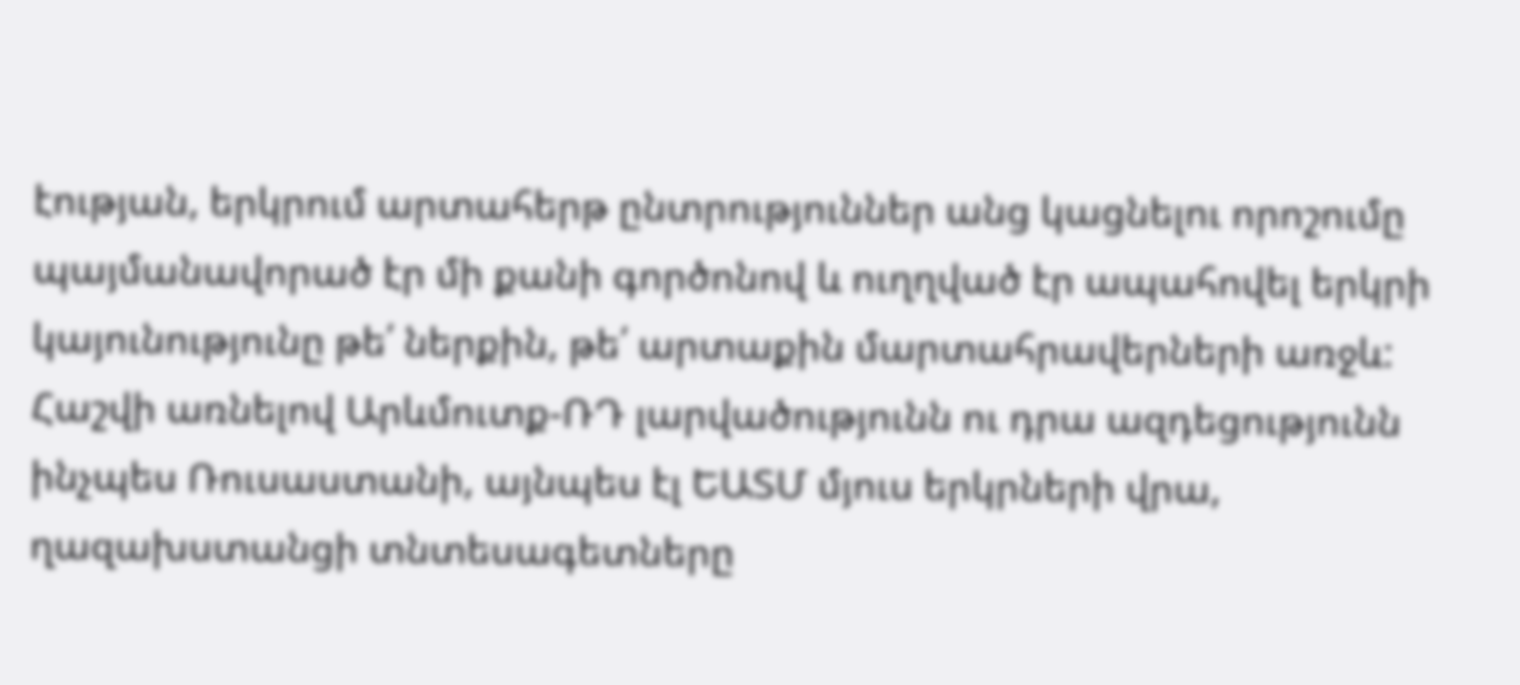էության, երկրում արտահերթ ընտրություններ անց կացնելու որոշումը պայմանավորած էր մի քանի գործոնով և ուղղված էր ապահովել երկրի կայունությունը թե՛ ներքին, թե՛ արտաքին մարտահրավերների առջև:
Հաշվի առնելով Արևմուտք-ՌԴ լարվածությունն ու դրա ազդեցությունն ինչպես Ռուսաստանի, այնպես էլ ԵԱՏՄ մյուս երկրների վրա, ղազախստանցի տնտեսագետները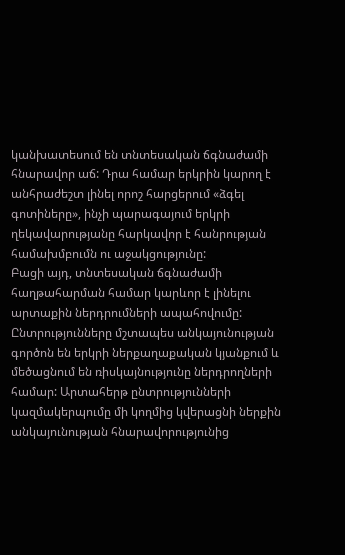կանխատեսում են տնտեսական ճգնաժամի հնարավոր աճ: Դրա համար երկրին կարող է անհրաժեշտ լինել որոշ հարցերում «ձգել գոտիները», ինչի պարագայում երկրի ղեկավարությանը հարկավոր է հանրության համախմբումն ու աջակցությունը:
Բացի այդ, տնտեսական ճգնաժամի հաղթահարման համար կարևոր է լինելու արտաքին ներդրումների ապահովումը: Ընտրությունները մշտապես անկայունության գործոն են երկրի ներքաղաքական կյանքում և մեծացնում են ռիսկայնությունը ներդրողների համար: Արտահերթ ընտրությունների կազմակերպումը մի կողմից կվերացնի ներքին անկայունության հնարավորությունից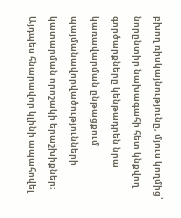բխող ռիսկայնությունը, մյուս կողմից՝ նորընտիր նախագահի հետ կնքվող գործարքները կենթադրեն նրա կառավարման ընթացքում պայմանավորվածությունների կատարման որոշակի երաշխիքներ։ Այդպես հնարավոր կլինի ապահովել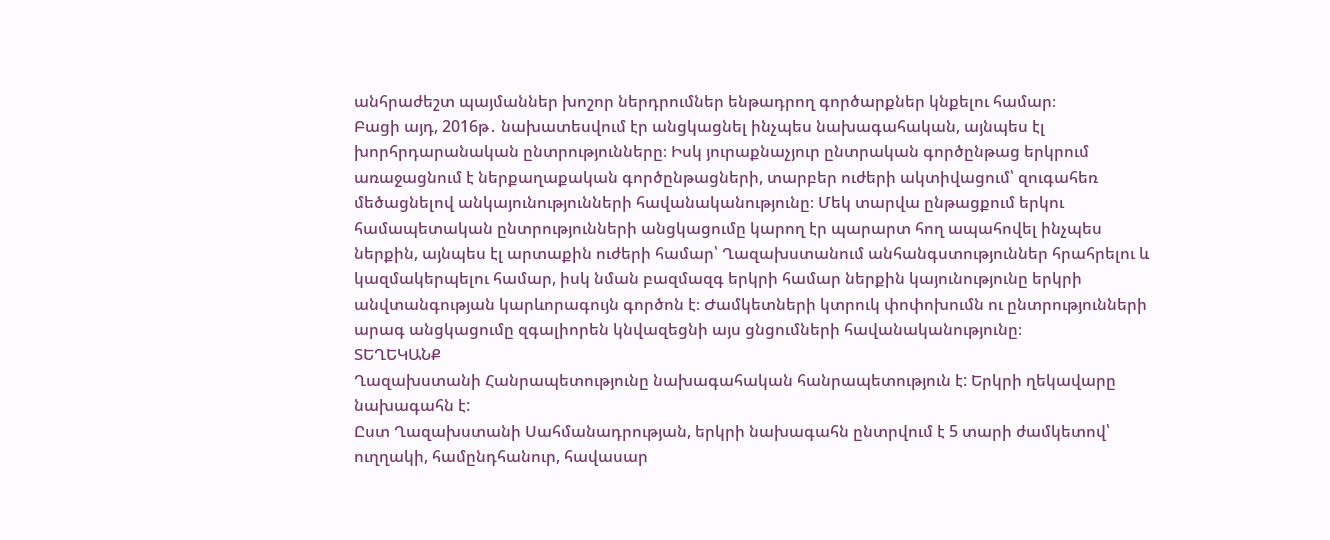անհրաժեշտ պայմաններ խոշոր ներդրումներ ենթադրող գործարքներ կնքելու համար։
Բացի այդ, 2016թ․ նախատեսվում էր անցկացնել ինչպես նախագահական, այնպես էլ խորհրդարանական ընտրությունները։ Իսկ յուրաքնաչյուր ընտրական գործընթաց երկրում առաջացնում է ներքաղաքական գործընթացների, տարբեր ուժերի ակտիվացում՝ զուգահեռ մեծացնելով անկայունությունների հավանականությունը։ Մեկ տարվա ընթացքում երկու համապետական ընտրությունների անցկացումը կարող էր պարարտ հող ապահովել ինչպես ներքին, այնպես էլ արտաքին ուժերի համար՝ Ղազախստանում անհանգստություններ հրահրելու և կազմակերպելու համար, իսկ նման բազմազգ երկրի համար ներքին կայունությունը երկրի անվտանգության կարևորագույն գործոն է։ Ժամկետների կտրուկ փոփոխումն ու ընտրությունների արագ անցկացումը զգալիորեն կնվազեցնի այս ցնցումների հավանականությունը։
ՏԵՂԵԿԱՆՔ
Ղազախստանի Հանրապետությունը նախագահական հանրապետություն է: Երկրի ղեկավարը նախագահն է:
Ըստ Ղազախստանի Սահմանադրության, երկրի նախագահն ընտրվում է 5 տարի ժամկետով՝ ուղղակի, համընդհանուր, հավասար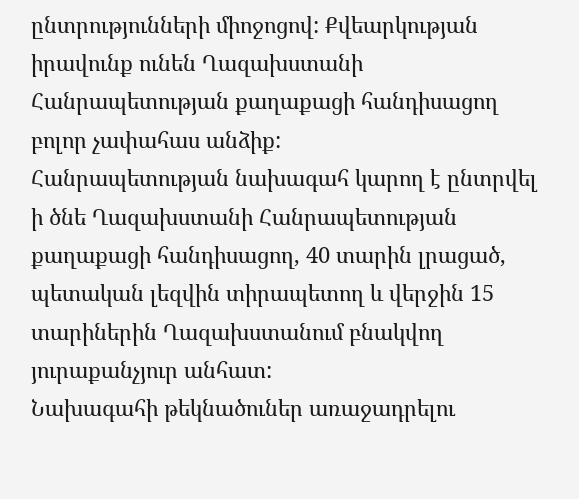ընտրությունների միոջոցով: Քվեարկության իրավունք ունեն Ղազախստանի Հանրապետության քաղաքացի հանդիսացող բոլոր չափահաս անձիք:
Հանրապետության նախագահ կարող է ընտրվել ի ծնե Ղազախստանի Հանրապետության քաղաքացի հանդիսացող, 40 տարին լրացած, պետական լեզվին տիրապետող և վերջին 15 տարիներին Ղազախստանում բնակվող յուրաքանչյուր անհատ:
Նախագահի թեկնածուներ առաջադրելու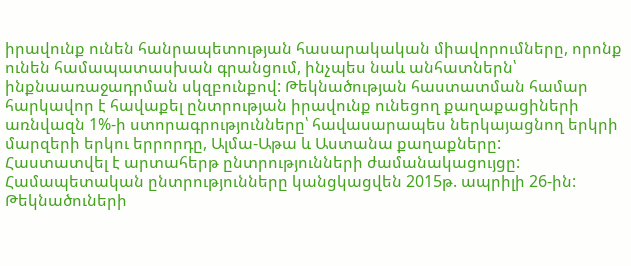իրավունք ունեն հանրապետության հասարակական միավորումները, որոնք ունեն համապատասխան գրանցում, ինչպես նաև անհատներն՝ ինքնաառաջադրման սկզբունքով: Թեկնածության հաստատման համար հարկավոր է հավաքել ընտրության իրավունք ունեցող քաղաքացիների առնվազն 1%-ի ստորագրությունները՝ հավասարապես ներկայացնող երկրի մարզերի երկու երրորդը, Ալմա-Աթա և Աստանա քաղաքները:
Հաստատվել է արտահերթ ընտրությունների ժամանակացույցը:
Համապետական ընտրությունները կանցկացվեն 2015թ. ապրիլի 26-ին:
Թեկնածուների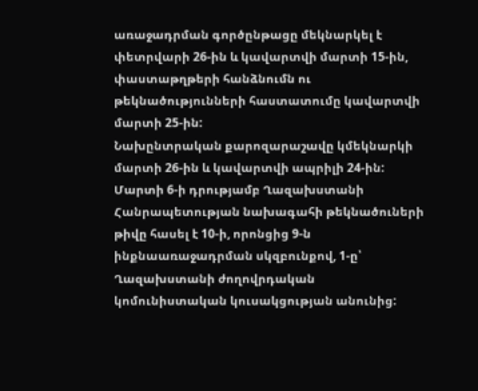առաջադրման գործընթացը մեկնարկել է փետրվարի 26-ին և կավարտվի մարտի 15-ին, փաստաթղթերի հանձնումն ու թեկնածությունների հաստատումը կավարտվի մարտի 25-ին:
Նախընտրական քարոզարաշավը կմեկնարկի մարտի 26-ին և կավարտվի ապրիլի 24-ին:
Մարտի 6-ի դրությամբ Ղազախստանի Հանրապետության նախագահի թեկնածուների թիվը հասել է 10-ի, որոնցից 9-ն ինքնաառաջադրման սկզբունքով, 1-ը՝ Ղազախստանի ժողովրդական կոմունիստական կուսակցության անունից: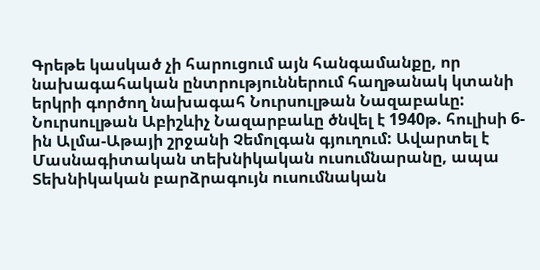Գրեթե կասկած չի հարուցում այն հանգամանքը, որ նախագահական ընտրություններում հաղթանակ կտանի երկրի գործող նախագահ Նուրսուլթան Նազաբաևը:
Նուրսուլթան Աբիշևիչ Նազարբաևը ծնվել է 1940թ. հուլիսի 6-ին Ալմա-Աթայի շրջանի Չեմոլգան գյուղում: Ավարտել է Մասնագիտական տեխնիկական ուսումնարանը, ապա Տեխնիկական բարձրագույն ուսումնական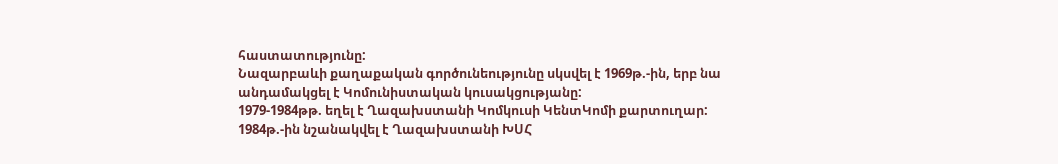հաստատությունը:
Նազարբաևի քաղաքական գործունեությունը սկսվել է 1969թ.-ին, երբ նա անդամակցել է Կոմունիստական կուսակցությանը:
1979-1984թթ. եղել է Ղազախստանի Կոմկուսի ԿենտԿոմի քարտուղար: 1984թ.-ին նշանակվել է Ղազախստանի ԽՍՀ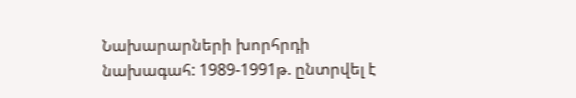Նախարարների խորհրդի նախագահ: 1989-1991թ. ընտրվել է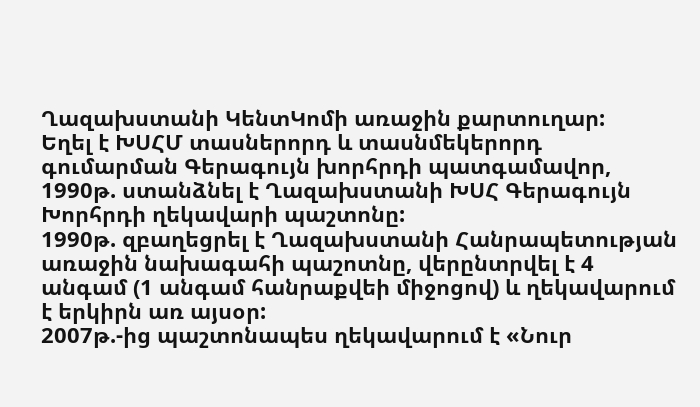Ղազախստանի ԿենտԿոմի առաջին քարտուղար:
Եղել է ԽՍՀՄ տասներորդ և տասնմեկերորդ գումարման Գերագույն խորհրդի պատգամավոր, 1990թ. ստանձնել է Ղազախստանի ԽՍՀ Գերագույն Խորհրդի ղեկավարի պաշտոնը:
1990թ. զբաղեցրել է Ղազախստանի Հանրապետության առաջին նախագահի պաշոտնը, վերընտրվել է 4 անգամ (1 անգամ հանրաքվեի միջոցով) և ղեկավարում է երկիրն առ այսօր:
2007թ.-ից պաշտոնապես ղեկավարում է «Նուր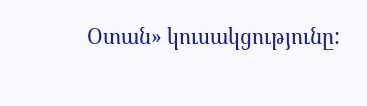Օտան» կուսակցությունը: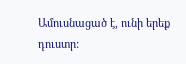Ամուսնացած է, ունի երեք դուստր: